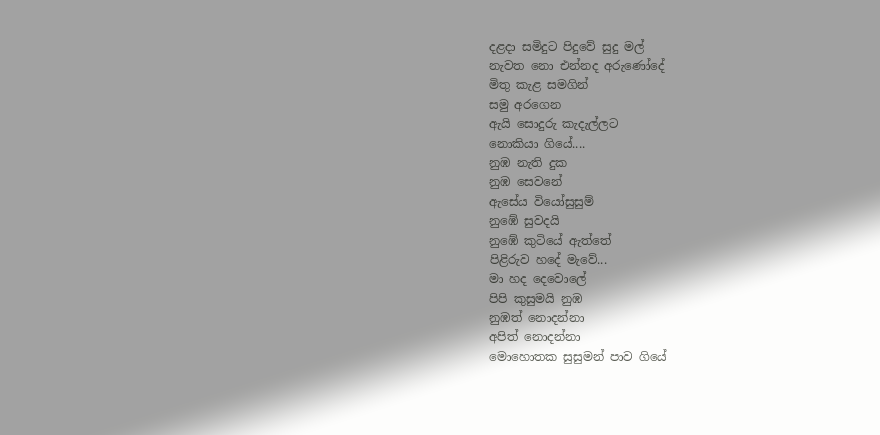දළදා සමිදුට පිදුවේ සුදු මල්
නැවත නො එන්නද අරුණෝදේ
මිතු කැළ සමගින්
සමු අරගෙන
ඇයි සොදුරු කැදැල්ලට
නොකියා ගියේ....
නුඹ නැති දුක
නුඹ සෙවනේ
ඇසේය වියෝසුසුම්
නුඹේ සුවදයි
නුඹේ කුටියේ ඇත්තේ
පිළිරුව හදේ මැවේ...
මා හද දෙවොලේ
පිපි කුසුමයි නුඹ
නුඹත් නොදන්නා
අපිත් නොදන්නා
මොහොතක සුසුමන් පාව ගියේ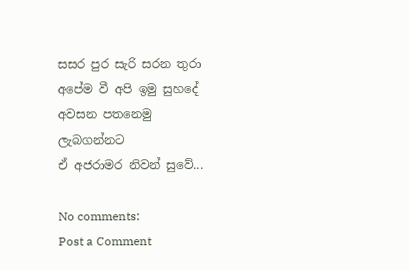සසර පුර සැරි සරන තුරා
අපේම වී අපි ඉමු සුහදේ
අවසන පතනෙමු
ලැබගන්නට
ඒ අජරාමර නිවන් සුවේ...

No comments:
Post a Comment